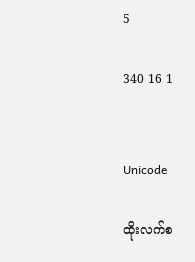5

340 16 1


Unicode

ထိုးလက်စ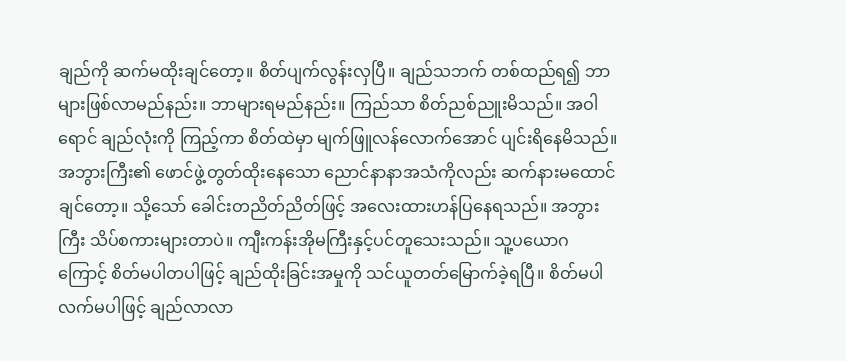ချည်ကို ဆက်မထိုးချင်တော့။ စိတ်ပျက်လွန်းလှပြီ။ ချည်သဘက် တစ်ထည်ရ၍ ဘာများဖြစ်လာမည်နည်း။ ဘာများရမည်နည်း။ ကြည်သာ စိတ်ညစ်ညူးမိသည်။ အဝါရောင် ချည်လုံးကို ကြည့်ကာ စိတ်ထဲမှာ မျက်ဖြူလန်လောက်အောင် ပျင်းရိနေမိသည်။ အဘွားကြီး၏ ဖောင်ဖွဲ့တွတ်ထိုးနေသော ညောင်နာနာအသံကိုလည်း ဆက်နားမထောင်ချင်တော့။ သို့သော် ခေါင်းတညိတ်ညိတ်ဖြင့် အလေးထားဟန်ပြနေရသည်။ အဘွားကြီး သိပ်စကားများတာပဲ။ ကျီးကန်းအိုမကြီးနှင့်ပင်တူသေးသည်။ သူ့ပယောဂကြောင့် စိတ်မပါတပါဖြင့် ချည်ထိုးခြင်းအမှုကို သင်ယူတတ်မြောက်ခဲ့ရပြီ။ စိတ်မပါလက်မပါဖြင့် ချည်လာလာ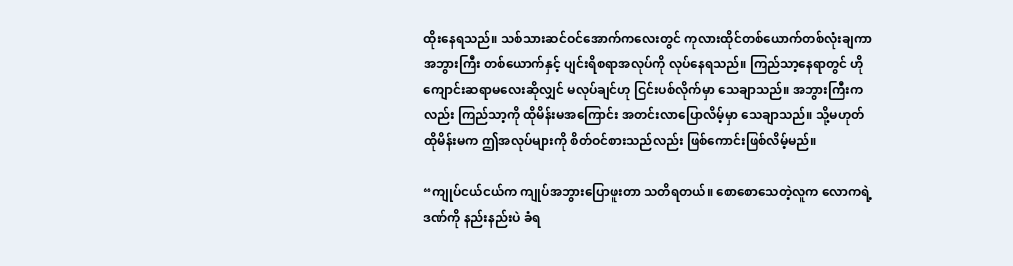ထိုးနေရသည်။ သစ်သားဆင်ဝင်အောက်ကလေးတွင် ကုလားထိုင်တစ်ယောက်တစ်လုံးချကာ အဘွားကြီး တစ်ယောက်နှင့် ပျင်းရိစရာအလုပ်ကို လုပ်နေရသည်။ ကြည်သာ့နေရာတွင် ဟိုကျောင်းဆရာမလေးဆိုလျှင် မလုပ်ချင်ဟု ငြင်းပစ်လိုက်မှာ သေချာသည်။ အဘွားကြီးကလည်း ကြည်သာ့ကို ထိုမိန်းမအကြောင်း အတင်းလာပြောလိမ့်မှာ သေချာသည်။ သို့မဟုတ် ထိုမိန်းမက ဤအလုပ်များကို စိတ်ဝင်စားသည်လည်း ဖြစ်ကောင်းဖြစ်လိမ့်မည်။

“ကျုပ်ငယ်ငယ်က ကျုပ်အဘွားပြောဖူးတာ သတိရတယ်။ စောစောသေတဲ့လူက လောကရဲ့ ဒဏ်ကို နည်းနည်းပဲ ခံရ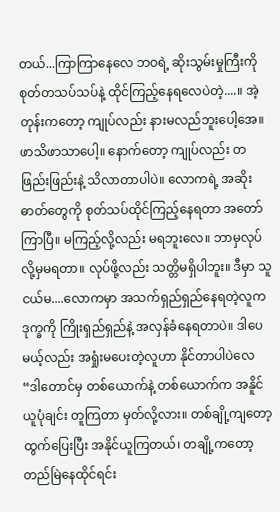တယ်...ကြာကြာနေလေ ဘဝရဲ့ ဆိုးသွမ်းမှုကြီးကို စုတ်တသပ်သပ်နဲ့ ထိုင်ကြည့်နေရလေပဲတဲ့....။ အဲ့တုန်းကတော့ ကျုပ်လည်း နားမလည်ဘူးပေါ့အေ။ ဖာသိဖာသာပေါ့။ နောက်တော့ ကျုပ်လည်း တဖြည်းဖြည်းနဲ့ သိလာတာပါပဲ။ လောကရဲ့ အဆိုးဓာတ်တွေကို စုတ်သပ်ထိုင်ကြည့်နေရတာ အတော်ကြာပြီ။ မကြည့်လို့လည်း မရဘူးလေ။ ဘာမှလုပ်လို့မှမရတာ။ လုပ်ဖို့လည်း သတ္တိမရှိပါဘူး။ ဒီမှာ သူငယ်မ....လောကမှာ အသက်ရှည်ရှည်နေရတဲ့လူက ဒုက္ခကို ကြိုးရှည်ရှည်နဲ့ အလှန်ခံနေရတာပဲ။ ဒါပေမယ့်လည်း အရှုံးမပေးတဲ့လူဟာ နိုင်တာပါပဲလေ“ဒါတောင်မှ တစ်ယောက်နဲ့ တစ်ယောက်က အနိူင်ယူပုံချင်း တူကြတာ မှတ်လို့လား။ တစ်ချို့ကျတော့ ထွက်ပြေးပြီး အနိုင်ယူကြတယ်၊ တချို့ကတော့ တည်မြဲနေထိုင်ရင်း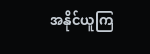အနိုင်ယူကြ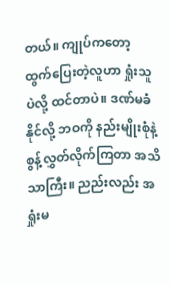တယ်။ ကျုပ်ကတော့ ထွက်ပြေးတဲ့လူဟာ ရှုံးသူပဲလို့ ထင်တာပဲ။ ဒဏ်မခံနိုင်လို့ ဘဝကို နည်းမျိုးစုံနဲ့ စွန့်လွှတ်လိုက်ကြတာ အသိသာကြီး။ ညည်းလည်း အရှုံးမ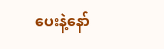ပေးနဲ့နော်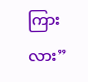ကြားလား”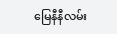မြေနီနီလမ်း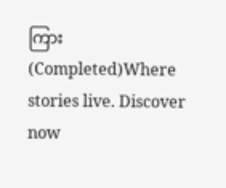ကြား(Completed)Where stories live. Discover now